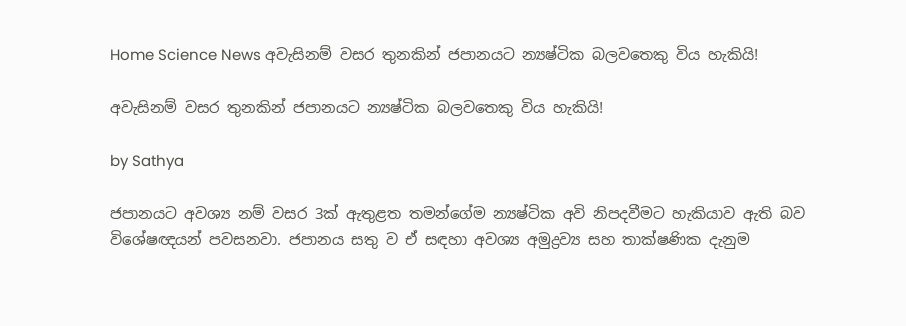Home Science News අවැසිනම් වසර තුනකින් ජපානයට න්‍යෂ්ටික බලවතෙකු විය හැකියි!

අවැසිනම් වසර තුනකින් ජපානයට න්‍යෂ්ටික බලවතෙකු විය හැකියි!

by Sathya

ජපානයට අවශ්‍ය නම් වසර 3ක් ඇතුළත තමන්ගේම න්‍යෂ්ටික අවි නිපදවීමට හැකියාව ඇති බව විශේෂඥයන් පවසනවා. ජපානය සතු ව ඒ සඳහා අවශ්‍ය අමුද්‍රව්‍ය සහ තාක්ෂණික දැනුම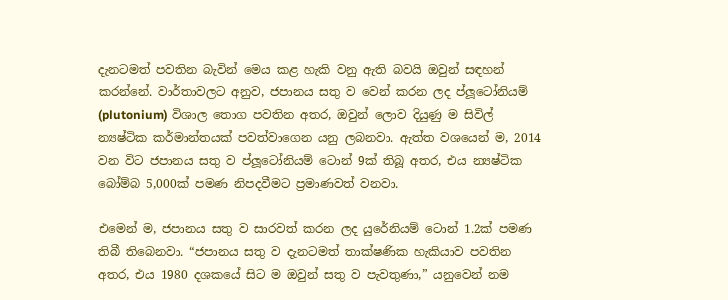දැනටමත් පවතින බැවින් මෙය කළ හැකි වනු ඇති බවයි ඔවුන් සඳහන් කරන්නේ. වාර්තාවලට අනුව, ජපානය සතු ව වෙන් කරන ලද ප්ලූටෝනියම් (plutonium) විශාල තොග පවතින අතර, ඔවුන් ලොව දියුණු ම සිවිල් න්‍යෂ්ටික කර්මාන්තයක් පවත්වාගෙන යනු ලබනවා. ඇත්ත වශයෙන් ම, 2014 වන විට ජපානය සතු ව ප්ලූටෝනියම් ටොන් 9ක් තිබූ අතර, එය න්‍යෂ්ටික බෝම්බ 5,000ක් පමණ නිපදවීමට ප්‍රමාණවත් වනවා.

එමෙන් ම, ජපානය සතු ව සාරවත් කරන ලද යුරේනියම් ටොන් 1.2ක් පමණ තිබී තිබෙනවා. “ජපානය සතු ව දැනටමත් තාක්ෂණික හැකියාව පවතින අතර, එය 1980 දශකයේ සිට ම ඔවුන් සතු ව පැවතුණා,” යනුවෙන් නම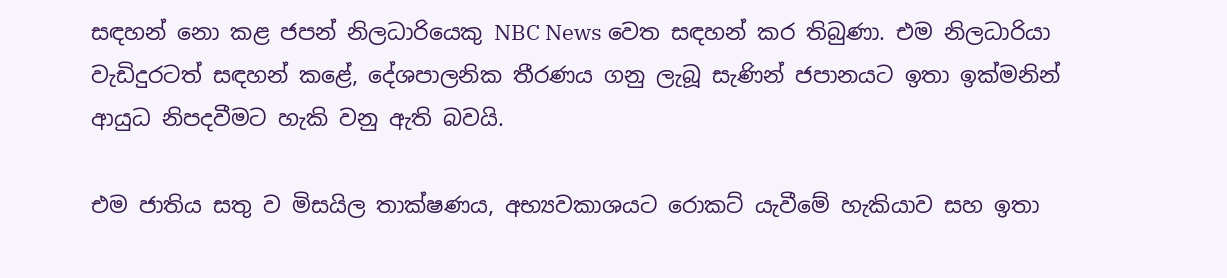සඳහන් නො කළ ජපන් නිලධාරියෙකු NBC News වෙත සඳහන් කර තිබුණා. එම නිලධාරියා වැඩිදුරටත් සඳහන් කළේ, දේශපාලනික තීරණය ගනු ලැබූ සැණින් ජපානයට ඉතා ඉක්මනින් ආයුධ නිපදවීමට හැකි වනු ඇති බවයි.

එම ජාතිය සතු ව මිසයිල තාක්ෂණය, අභ්‍යවකාශයට රොකට් යැවීමේ හැකියාව සහ ඉතා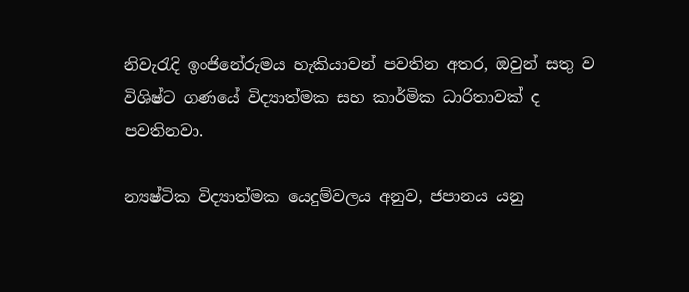නිවැරැදි ඉංජිනේරුමය හැකියාවන් පවතින අතර, ඔවුන් සතු ව විශිෂ්ට ගණයේ විද්‍යාත්මක සහ කාර්මික ධාරිතාවක් ද පවතිනවා.

න්‍යෂ්ටික විද්‍යාත්මක යෙදුම්වලය අනුව, ජපානය යනු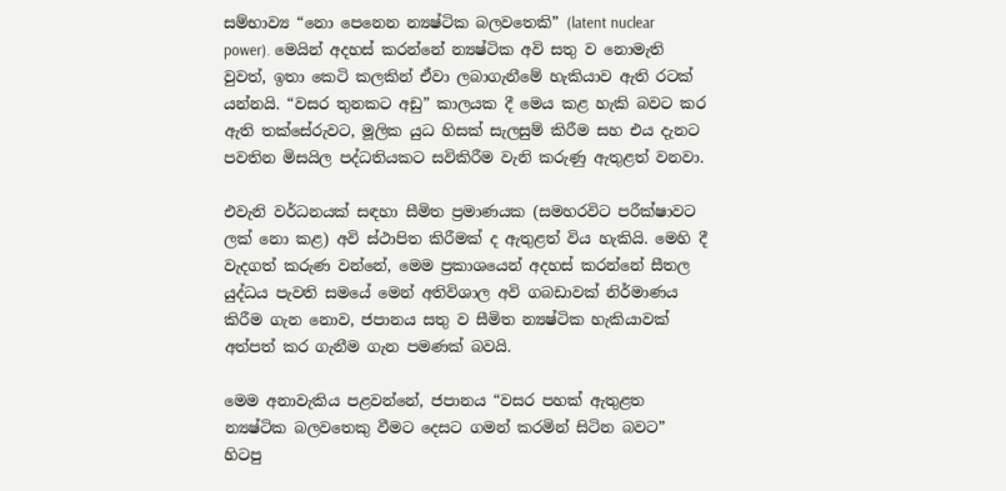සම්භාව්‍ය “නො පෙනෙන න්‍යෂ්ටික බලවතෙකි” (latent nuclear power). මෙයින් අදහස් කරන්නේ න්‍යෂ්ටික අවි සතු ව නොමැති වුවත්, ඉතා කෙටි කලකින් ඒවා ලබාගැනීමේ හැකියාව ඇති රටක් යන්නයි. “වසර තුනකට අඩු” කාලයක දී මෙය කළ හැකි බවට කර ඇති තක්සේරුවට, මූලික යුධ හිසක් සැලසුම් කිරීම සහ එය දැනට පවතින මිසයිල පද්ධතියකට සවිකිරීම වැනි කරුණු ඇතුළත් වනවා.

එවැනි වර්ධනයක් සඳහා සීමිත ප්‍රමාණයක (සමහරවිට පරීක්ෂාවට ලක් නො කළ) අවි ස්ථාපිත කිරීමක් ද ඇතුළත් විය හැකියි. මෙහි දී වැදගත් කරුණ වන්නේ, මෙම ප්‍රකාශයෙන් අදහස් කරන්නේ සීතල යුද්ධය පැවති සමයේ මෙන් අතිවිශාල අවි ගබඩාවක් නිර්මාණය කිරීම ගැන නොව, ජපානය සතු ව සීමිත න්‍යෂ්ටික හැකියාවක් අත්පත් කර ගැනීම ගැන පමණක් බවයි.

මෙම අනාවැකිය පළවන්නේ, ජපානය “වසර පහක් ඇතුළත න්‍යෂ්ටික බලවතෙකු වීමට දෙසට ගමන් කරමින් සිටින බවට” හිටපු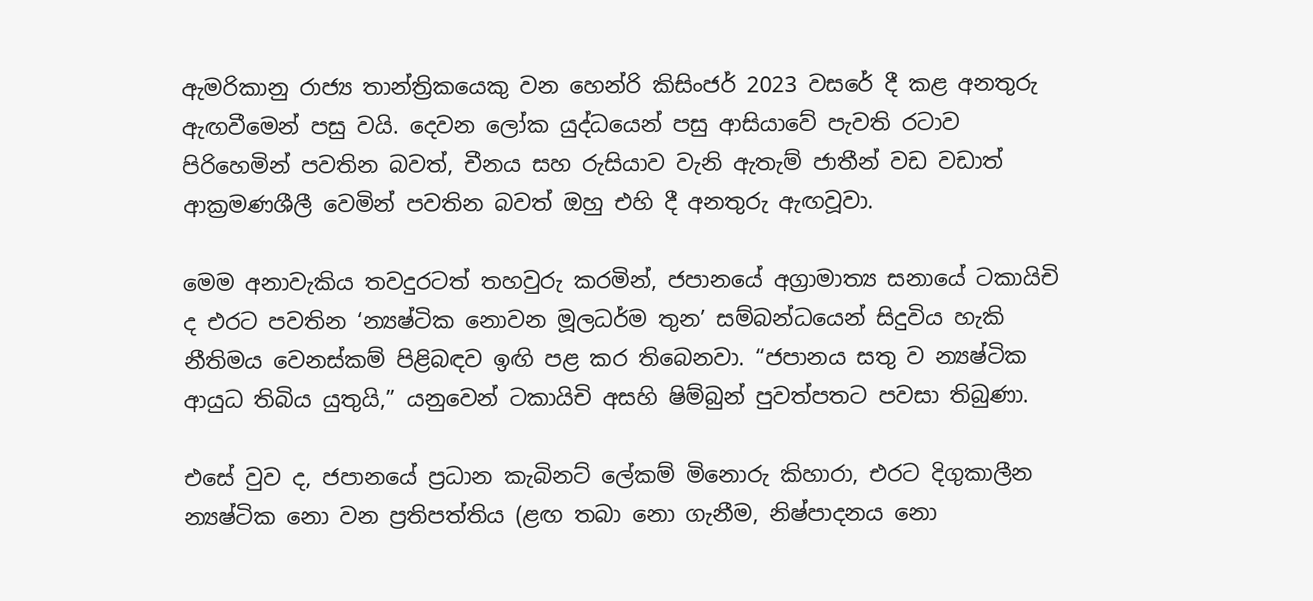ඇමරිකානු රාජ්‍ය තාන්ත්‍රිකයෙකු වන හෙන්රි කිසිංජර් 2023 වසරේ දී කළ අනතුරු ඇඟවීමෙන් පසු වයි. දෙවන ලෝක යුද්ධයෙන් පසු ආසියාවේ පැවති රටාව පිරිහෙමින් පවතින බවත්, චීනය සහ රුසියාව වැනි ඇතැම් ජාතීන් වඩ වඩාත් ආක්‍රමණශීලී වෙමින් පවතින බවත් ඔහු එහි දී අනතුරු ඇඟවූවා.

මෙම අනාවැකිය තවදුරටත් තහවුරු කරමින්, ජපානයේ අග්‍රාමාත්‍ය සනායේ ටකායිචි ද එරට පවතින ‘න්‍යෂ්ටික නොවන මූලධර්ම තුන’ සම්බන්ධයෙන් සිදුවිය හැකි නීතිමය වෙනස්කම් පිළිබඳව ඉඟි පළ කර තිබෙනවා. “ජපානය සතු ව න්‍යෂ්ටික ආයුධ තිබිය යුතුයි,” යනුවෙන් ටකායිචි අසහි ෂිම්බුන් පුවත්පතට පවසා තිබුණා.

එසේ වුව ද, ජපානයේ ප්‍රධාන කැබිනට් ලේකම් මිනොරු කිහාරා, එරට දිගුකාලීන න්‍යෂ්ටික නො වන ප්‍රතිපත්තිය (ළඟ තබා නො ගැනීම, නිෂ්පාදනය නො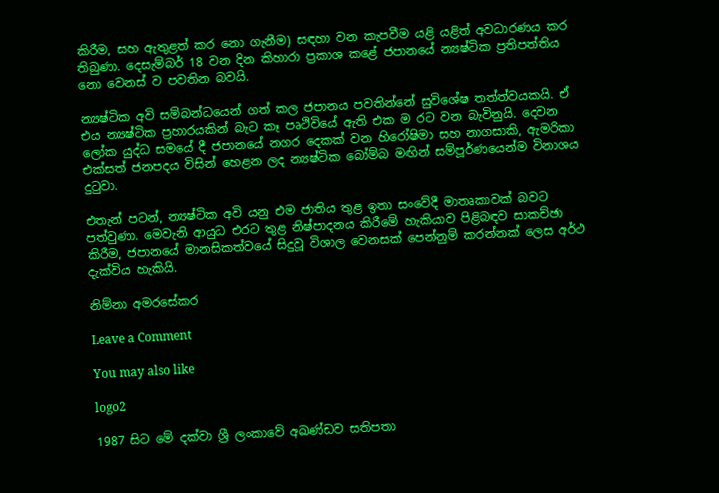කිරීම, සහ ඇතුළත් කර නො ගැනීම) සඳහා වන කැපවීම යළි යළිත් අවධාරණය කර තිබුණා. දෙසැම්බර් 18 වන දින කිහාරා ප්‍රකාශ කළේ ජපානයේ න්‍යෂ්ටික ප්‍රතිපත්තිය නො වෙනස් ව පවතින බවයි.

න්‍යෂ්ටික අවි සම්බන්ධයෙන් ගත් කල ජපානය පවතින්නේ සුවිශේෂ තත්ත්වයකයි. ඒ එය න්‍යෂ්ටික ප්‍රහාරයකින් බැට කෑ පෘථිවියේ ඇති එක ම රට වන බැවිනුයි. දෙවන ලෝක යුද්ධ සමයේ දී ජපානයේ නගර දෙකක් වන හිරෝෂිමා සහ නාගසාකි, ඇමරිකා එක්සත් ජනපදය විසින් හෙළන ලද න්‍යෂ්ටික බෝම්බ මඟින් සම්පූර්ණයෙන්ම විනාශය දුටුවා.

එතැන් පටන්, න්‍යෂ්ටික අවි යනු එම ජාතිය තුළ ඉතා සංවේදී මාතෘකාවක් බවට පත්වුණා. මෙවැනි ආයුධ එරට තුළ නිෂ්පාදනය කිරීමේ හැකියාව පිළිබඳව සාකච්ඡා කිරීම, ජපානයේ මානසිකත්වයේ සිදුවූ විශාල වෙනසක් පෙන්නුම් කරන්නක් ලෙස අර්ථ දැක්විය හැකියි.

නිම්නා අමරසේකර

Leave a Comment

You may also like

logo2

1987 සිට මේ දක්වා ශ්‍රී ලංකාවේ අඛණ්ඩව සතිපතා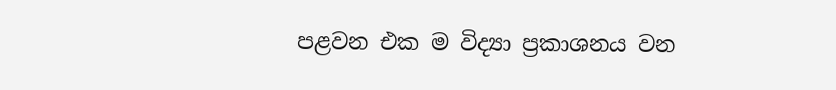පළවන එක ම විද්‍යා ප්‍රකාශනය වන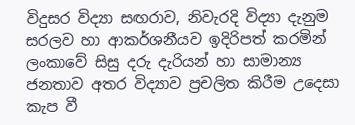විදුසර විද්‍යා සඟරාව, නිවැරදි විද්‍යා දැනුම සරලව හා ආකර්ශනීයව ඉදිරිපත් කරමින් ලංකාවේ සිසු දරු දැරියන් හා සාමාන්‍ය ජනතාව අතර විද්‍යාව ප්‍රචලිත කිරීම උදෙසා කැප වී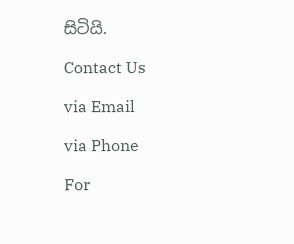සිටියි.

Contact Us

via Email

via Phone

For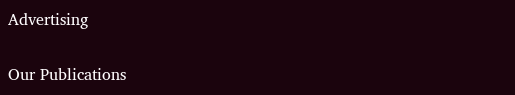Advertising

Our Publications